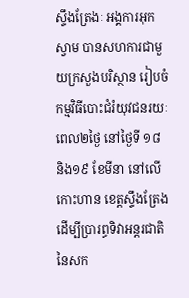ស្ទឹងត្រែងៈ អង្គការអុកស្វាម បានសហការជាមួយក្រសួងបរិស្ថាន រៀបចំកម្មវិធីបោះជំរំយុវជនរយៈពេល២ថ្ងៃ នៅថ្ងៃទី ១៨ និង១៩ ខែមីនា នៅលើកោះហាន ខេត្តស្ទឹងត្រែង ដើម្បីប្រារព្ធទិវាអន្តរជាតិ នៃសក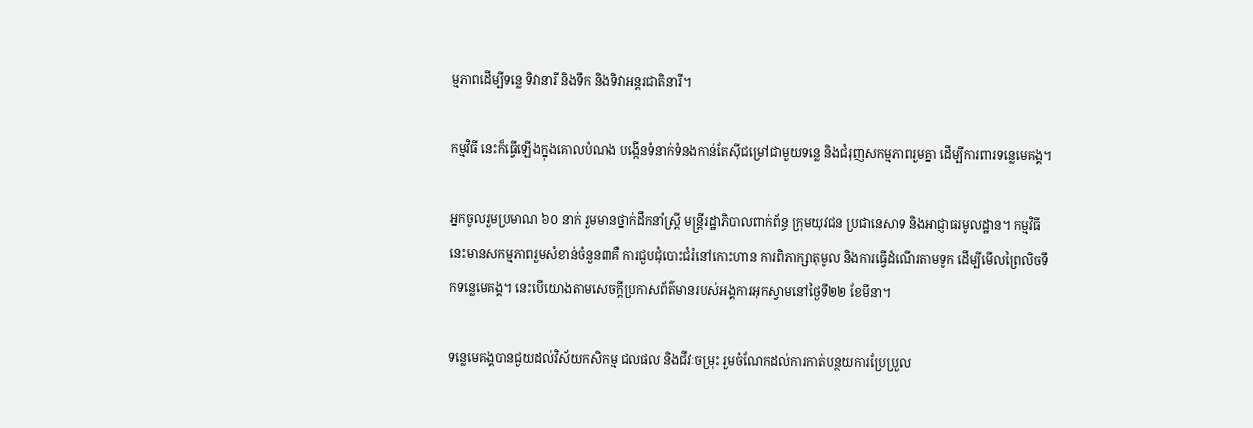ម្មភាពដើម្បីទន្លេ ទិវានារី និងទឹក និងទិវាអន្តរជាតិនារី។

កម្មវិធី នេះក៏ធ្វើឡើងក្នុងគោលបំណង បង្កើនទំនាក់ទំនងកាន់តែស៊ីជម្រៅជាមួយទន្លេ និងជំរុញសកម្មភាពរួមគ្នា ដើម្បីការពារទន្លេមេគង្គ។

អ្នកចូលរួមប្រមាណ ៦០ នាក់ រួមមានថ្នាក់ដឹកនាំស្ត្រី មន្ត្រីរដ្ឋាភិបាលពាក់ព័ន្ធ ក្រុមយុវជន ប្រជានេសាទ និងអាជ្ញាធរមូលដ្ឋាន។ កម្មវិធីនេះមានសកម្មភាពរួមសំខាន់ចំនួន៣គឺ ការជួបជុំបោះជំរំនៅកោះហាន ការពិភាក្សាតុមូល និងការធ្វើដំណើរតាមទូក ដើម្បីមើលព្រៃលិចទឹកទន្លេមេគង្គ។ នេះបើយោងតាមសេចក្តីប្រកាសព័ត៌មានរបស់អង្គការអុកស្វាមនៅថ្ងៃទី២២ ខែមីនា។

ទន្លេមេគង្គបានជួយដល់វិស័យកសិកម្ម ជលផល និងជីវៈចម្រុះ រួមចំណែកដល់ការកាត់បន្ថយការប្រែប្រួល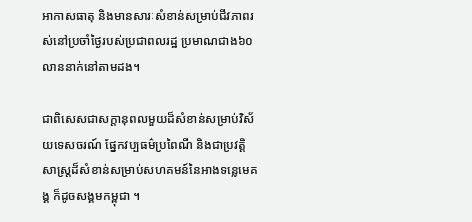អាកាសធាតុ និងមានសារៈសំខាន់សម្រាប់ជីវភាពរស់នៅប្រចាំថ្ងៃរបស់ប្រជាពលរដ្ឋ ប្រមាណជាង៦០លាននាក់នៅតាមដង។

ជាពិសេសជាសក្តានុពលមួយដ៏សំខាន់សម្រាប់វិស័យទេសចរណ៍ ផ្នែកវប្បធម៌ប្រពៃណី និងជាប្រវត្តិសាស្ត្រដ៏សំខាន់សម្រាប់សហគមន៍នៃអាងទន្លេមេគង្គ ក៏ដូចសង្គមកម្ពុជា ។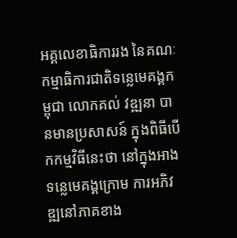អគ្គលេខាធិការរង នៃគណៈកម្មាធិការជាតិទន្លេមេគង្គកម្ពុជា លោកគល់ វឌ្ឍនា បានមានប្រសាសន៍ ក្នុងពិធីបើកកម្មវិធីនេះថា នៅក្នុងអាងទន្លេមេគង្គក្រោម ការអភិវឌ្ឍនៅភាគខាង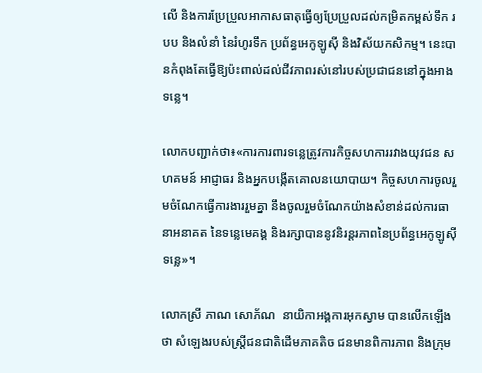លើ និងការប្រែប្រួលអាកាសធាតុធ្វើឲ្យប្រែប្រួលដល់កម្រិតកម្ពស់ទឹក របប និងលំនាំ នៃរំហូរទឹក ប្រព័ន្ធអេកូឡូស៊ី និងវិស័យកសិកម្ម។ នេះបានកំពុងតែធ្វើឱ្យប៉ះពាល់ដល់ជីវភាពរស់នៅរបស់ប្រជាជននៅក្នុងអាងទន្លេ។

លោកបញ្ជាក់ថា៖«ការការពារទន្លេត្រូវការកិច្ចសហការរវាងយុវជន សហគមន៍ អាជ្ញាធរ និងអ្នកបង្កើតគោលនយោបាយ។ កិច្ចសហការចូលរួមចំណែកធ្វើការងាររួមគ្នា នឹងចូលរួមចំណែកយ៉ាងសំខាន់ដល់ការធានាអនាគត នៃទន្លេមេគង្គ និងរក្សាបាននូវនិរន្តរភាពនៃប្រព័ន្ធអេកូឡូស៊ីទន្លេ»។

លោកស្រី ភាណ សោភ័ណ  នាយិកាអង្គការអុកស្វាម បានលើកឡើងថា សំឡេងរបស់ស្ត្រីជនជាតិដើមភាគតិច ជនមានពិការភាព និងក្រុម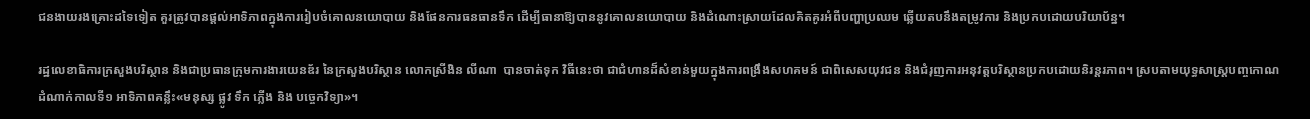ជនងាយរងគ្រោះដទៃទៀត គួរត្រូវបានផ្តល់អាទិភាពក្នុងការរៀបចំគោលនយោបាយ និងផែនការធនធានទឹក ដើម្បីធានាឱ្យបាននូវគោលនយោបាយ និងដំណោះស្រាយដែលគិតគូរអំពីបញ្ហាប្រឈម ឆ្លើយតបនឹងតម្រូវការ និងប្រកបដោយបរិយាប័ន្ន។

រដ្ឋលេខាធិការក្រសួងបរិស្ថាន និងជាប្រធានក្រុមការងារយេនឌ័រ នៃក្រសួងបរិស្ថាន លោកស្រីងិន លីណា  បានចាត់ទុក វិធីនេះថា ជាជំហានដ៏សំខាន់មួយក្នុងការពង្រឹងសហគមន៍ ជាពិសេសយុវជន និងជំរុញការអនុវត្តបរិស្ថានប្រកបដោយនិរន្តរភាព។ ស្របតាមយុទ្ធសាស្ត្របញ្ចកោណដំណាក់កាលទី១ អាទិភាពគន្លឹះ«មនុស្ស ផ្លូវ ទឹក ភ្លើង និង បច្ចេកវិទ្យា»។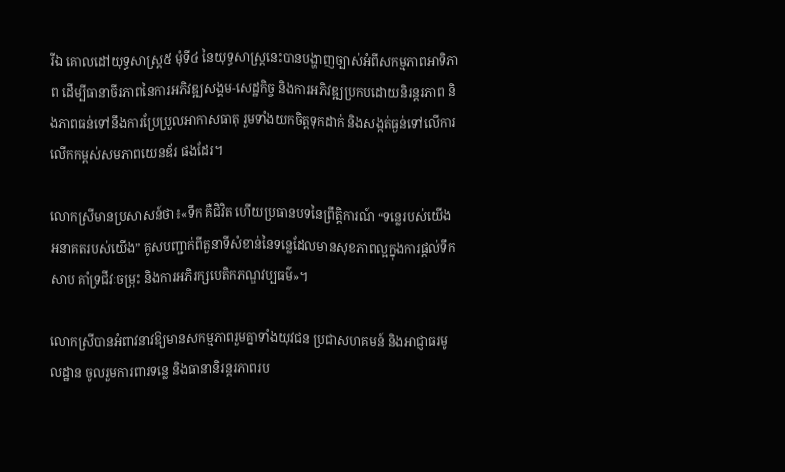រីឯ គោលដៅយុទ្ធសាស្រ្ត៥ មុំទី៤ នៃយុទ្ធសាស្រ្តនេះបានបង្ហាញច្បាស់អំពីសកម្មភាពអាទិភាព ដើម្បីធានាចីរភាពនៃការអភិវឌ្ឍសង្គម-សេដ្ឋកិច្ច និងការអភិវឌ្ឍប្រកបដោយនិរន្តរភាព និងភាពធន់ទៅនឹងការប្រែប្រួលអាកាសធាតុ រួមទាំងយកចិត្តទុកដាក់ និងសង្កត់ធ្ងន់ទៅលើការលើកកម្ពស់សមភាពយេនឌ័រ ផងដែរ។

លោកស្រីមានប្រសាសន៍ថា៖«ទឹក គឺជិវិត ហើយប្រធានបទនៃព្រឹត្តិការណ៍ “ទន្លេរបស់យើង អនាគតរបស់យើង” គូសបញ្ជាក់ពីតួនាទីសំខាន់នៃទន្លេដែលមានសុខភាពល្អក្នុងការផ្តល់ទឹកសាប គាំទ្រជីវៈចម្រុះ និងការអភិរក្សបេតិកភណ្ឌវប្បធម៌»។

លោកស្រីបានអំពាវនាវឱ្យមានសកម្មភាពរួមគ្នាទាំងយុវជន ប្រជាសហគមន៍ និងអាជ្ញាធរមូលដ្ឋាន ចូលរួមការពារទន្លេ និងធានានិរន្តរភាពរប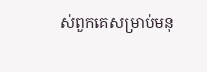ស់ពួកគេសម្រាប់មនុ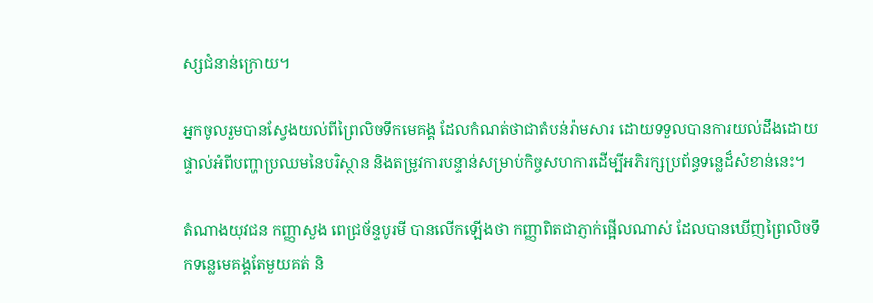ស្សជំនាន់ក្រោយ។

អ្នកចូលរួមបានស្វែងយល់ពីព្រៃលិចទឹកមេគង្គ ដែលកំណត់ថាជាតំបន់រ៉ាមសារ ដោយទទួលបានការយល់ដឹងដោយផ្ទាល់អំពីបញ្ហាប្រឈមនៃបរិស្ថាន និងតម្រូវការបន្ទាន់សម្រាប់កិច្ចសហការដើម្បីអភិរក្សប្រព័ន្ធទន្លេដ៏សំខាន់នេះ។

តំណាងយុវជន កញ្ញាសួង ពេជ្រច័ន្ទបូរមី បានលើកឡើងថា កញ្ញាពិតជាភ្ញាក់ផ្អើលណាស់ ដែលបានឃើញព្រៃលិចទឹកទន្លេមេគង្គតែមួយគត់ និ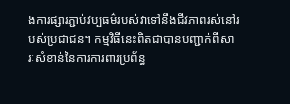ងការផ្សារភ្ជាប់វប្បធម៌របស់វាទៅនឹងជីវភាពរស់នៅរបស់ប្រជាជន។ កម្មវិធីនេះពិតជាបានបញ្ជាក់ពីសារៈសំខាន់នៃការការពារប្រព័ន្ធ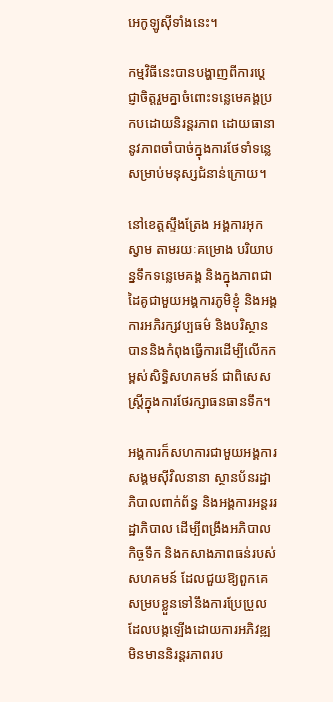អេកូឡូស៊ីទាំងនេះ។

កម្មវិធីនេះបានបង្ហាញពីការប្តេជ្ញាចិត្តរួមគ្នាចំពោះទន្លេមេគង្គប្រកបដោយនិរន្តរភាព ដោយធានានូវភាពចាំបាច់ក្នុងការថែទាំទន្លេសម្រាប់មនុស្សជំនាន់ក្រោយ។

នៅខេត្តស្ទឹងត្រែង អង្គការអុកស្វាម តាមរយៈគម្រោង បរិយាបន្នទឹកទន្លេមេគង្គ និងក្នុងភាពជាដៃគូជាមួយអង្គការភូមិខ្ញុំ និងអង្គការអភិរក្សវប្បធម៌ និងបរិស្ថាន បាននិងកំពុងធ្វើការដើម្បីលើកកម្ពស់សិទ្ធិសហគមន៍ ជាពិសេសស្ត្រីក្នុងការថែរក្សាធនធានទឹក។

អង្គការក៏សហការជាមួយអង្គការសង្គមស៊ីវិលនានា ស្ថានប័នរដ្ឋាភិបាលពាក់ព័ន្ធ និងអង្គការអន្តររដ្ឋាភិបាល ដើម្បីពង្រឹងអភិបាលកិច្ចទឹក និងកសាងភាពធន់របស់សហគមន៍ ដែលជួយឱ្យពួកគេសម្របខ្លួនទៅនឹងការប្រែប្រួលដែលបង្កឡើងដោយការអភិវឌ្ឍមិនមាននិរន្តរភាពរប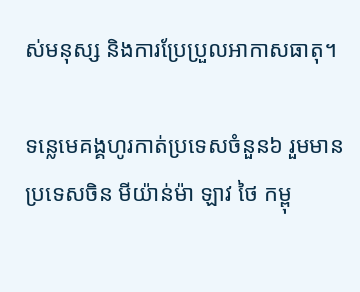ស់មនុស្ស និងការប្រែប្រួលអាកាសធាតុ។

ទន្លេមេគង្គហូរកាត់ប្រទេសចំនួន៦ រួមមាន ប្រទេសចិន មីយ៉ាន់ម៉ា ឡាវ ថៃ កម្ពុ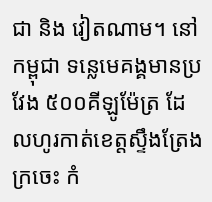ជា និង វៀតណាម។ នៅកម្ពុជា ទន្លេមេគង្គមានប្រវែង ៥០០គីឡូម៉ែត្រ ដែលហូរកាត់ខេត្តស្ទឹងត្រែង ក្រចេះ កំ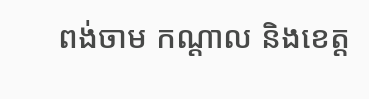ពង់ចាម កណ្តាល និងខេត្ត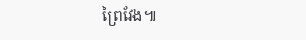ព្រៃវែង៕